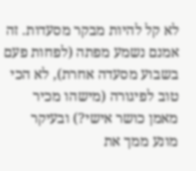לא קל להיות מבקר מסעדות. זה אמנם נשמע מפתה (לפחות פעם בשבוע מסעדה אחרת), לא הכי טוב לפיגורה (מישהו מכיר מאמן כושר אישי?) ובעיקר מונע ממך את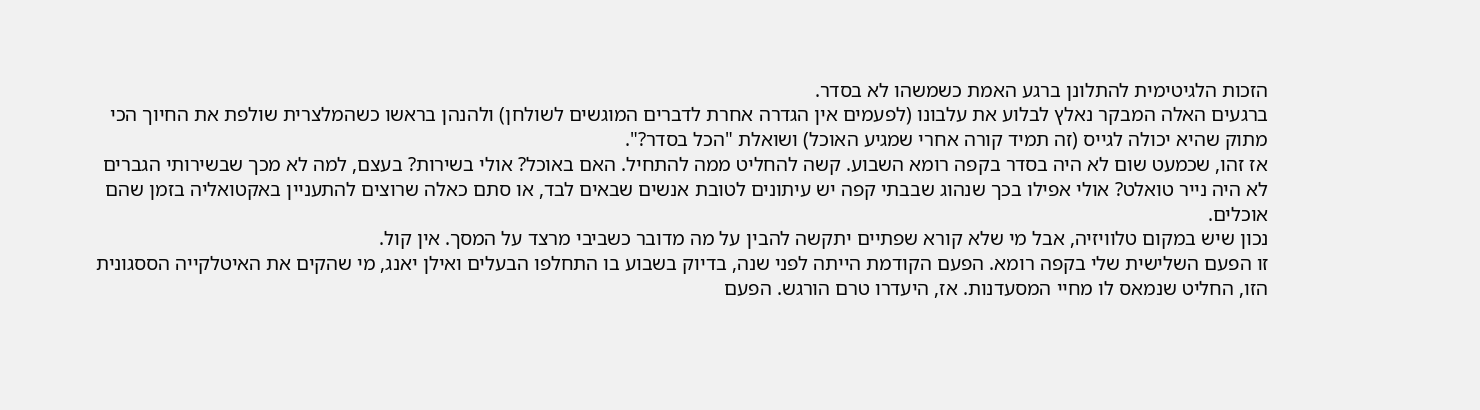הזכות הלגיטימית להתלונן ברגע האמת כשמשהו לא בסדר.
ברגעים האלה המבקר נאלץ לבלוע את עלבונו (לפעמים אין הגדרה אחרת לדברים המוגשים לשולחן) ולהנהן בראשו כשהמלצרית שולפת את החיוך הכי מתוק שהיא יכולה לגייס (זה תמיד קורה אחרי שמגיע האוכל) ושואלת "הכל בסדר?".
אז זהו, שכמעט שום לא היה בסדר בקפה רומא השבוע. קשה להחליט ממה להתחיל. האם באוכל? אולי בשירות? בעצם, למה לא מכך שבשירותי הגברים לא היה נייר טואלט? אולי אפילו בכך שנהוג שבבתי קפה יש עיתונים לטובת אנשים שבאים לבד, או סתם כאלה שרוצים להתעניין באקטואליה בזמן שהם אוכלים.
נכון שיש במקום טלוויזיה, אבל מי שלא קורא שפתיים יתקשה להבין על מה מדובר כשביבי מרצד על המסך. אין קול.
זו הפעם השלישית שלי בקפה רומא. הפעם הקודמת הייתה לפני שנה, בדיוק בשבוע בו התחלפו הבעלים ואילן יאנג, מי שהקים את האיטלקייה הססגונית הזו, החליט שנמאס לו מחיי המסעדנות. אז, היעדרו טרם הורגש. הפעם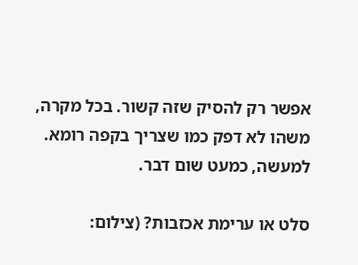אפשר רק להסיק שזה קשור. בכל מקרה, משהו לא דפק כמו שצריך בקפה רומא. למעשה, כמעט שום דבר.

סלט או ערימת אכזבות? (צילום: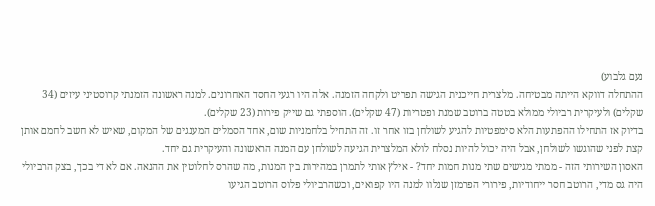נעם גלבוע)
ההתחלה דווקא הייתה מבטיחה. מלצרית חייכנית הגישה תפריט ולקחה הזמנה. אלה היו רגעי החסד האחרונים. למנה ראשונה הזמנתי קרוסטיני עיזים (34 שקלים) ולעיקרית רביולי ממולא בטטה ברוטב שמנת ופטריות (47 שקלים). הוספתי גם שייק פירות (23 שקלים).
בדיוק אז התחילו ההפתעות הלא סימפטיות להגיע לשולחן בזו אחר זו. זה התחיל בלחמניות שום, אחד הסמלים המענגים של המקום, שאיש לא חשב לחמם אותן קצת לפני שהוגשו לשולחן, אבל היה יכול להיות נסלח לולא המלצרית הגיעה לשולחן עם המנה הראשונה והעיקרית גם יחד.
האסון השירותי הזה - ממתי מגישים שתי מנות חמות יחד? - אילץ אותי לתמרן במהירות בין המנות, מה שהרס לחלוטין את ההנאה. אם לא די בכך, בצק הרביולי היה גס מדי, הרוטב חסר ייחודיות, פירורי הפרמזן שנלוו למנה היו קפואים, וכשהרביולי פלוס הרוטב הגיעו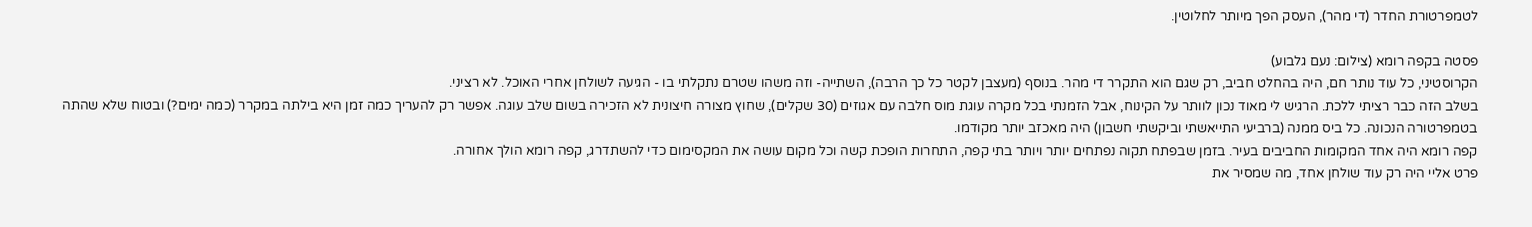לטמפרטורת החדר (די מהר), העסק הפך מיותר לחלוטין.

פסטה בקפה רומא (צילום: נעם גלבוע)
הקרוסטיני, כל עוד נותר חם, היה בהחלט חביב, רק שגם הוא התקרר די מהר. בנוסף (מעצבן לקטר כל כך הרבה), השתייה- וזה משהו שטרם נתקלתי בו - הגיעה לשולחן אחרי האוכל. לא רציני.
בשלב הזה כבר רציתי ללכת. הרגיש לי מאוד נכון לוותר על הקינוח, אבל הזמנתי בכל מקרה עוגת מוס חלבה עם אגוזים (30 שקלים), שחוץ מצורה חיצונית לא הזכירה בשום שלב עוגה. אפשר רק להעריך כמה זמן היא בילתה במקרר (כמה ימים?) ובטוח שלא שהתה בטמפרטורה הנכונה. כל ביס ממנה (ברביעי התייאשתי וביקשתי חשבון) היה מאכזב יותר מקודמו.
קפה רומא היה אחד המקומות החביבים בעיר. בזמן שבפתח תקוה נפתחים יותר ויותר בתי קפה, התחרות הופכת קשה וכל מקום עושה את המקסימום כדי להשתדרג, קפה רומא הולך אחורה.
פרט אליי היה רק עוד שולחן אחד, מה שמסיר את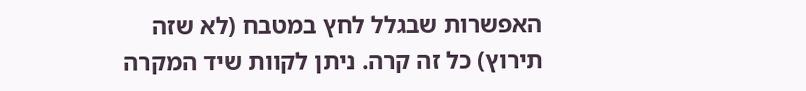האפשרות שבגלל לחץ במטבח (לא שזה תירוץ) כל זה קרה. ניתן לקוות שיד המקרה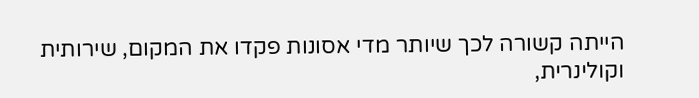הייתה קשורה לכך שיותר מדי אסונות פקדו את המקום, שירותית וקולינרית,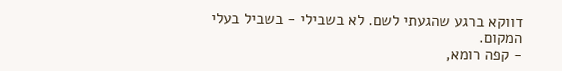דווקא ברגע שהגעתי לשם. לא בשבילי - בשביל בעלי המקום.
- קפה רומא,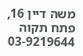משה דיין 16, פתח תקוה 03-9219644